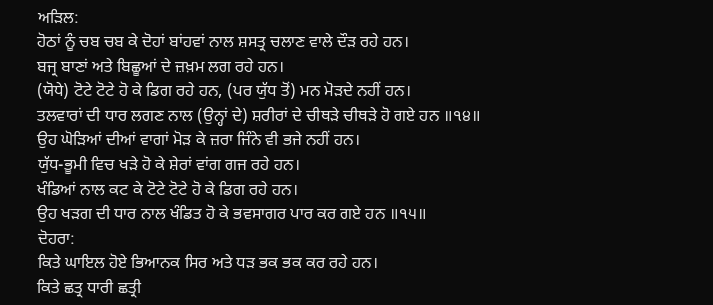ਅੜਿਲ:
ਹੋਠਾਂ ਨੂੰ ਚਬ ਚਬ ਕੇ ਦੋਹਾਂ ਬਾਂਹਵਾਂ ਨਾਲ ਸ਼ਸਤ੍ਰ ਚਲਾਣ ਵਾਲੇ ਦੌੜ ਰਹੇ ਹਨ।
ਬਜ੍ਰ ਬਾਣਾਂ ਅਤੇ ਬਿਛੂਆਂ ਦੇ ਜ਼ਖ਼ਮ ਲਗ ਰਹੇ ਹਨ।
(ਯੋਧੇ) ਟੋਟੇ ਟੋਟੇ ਹੋ ਕੇ ਡਿਗ ਰਹੇ ਹਨ, (ਪਰ ਯੁੱਧ ਤੋਂ) ਮਨ ਮੋੜਦੇ ਨਹੀਂ ਹਨ।
ਤਲਵਾਰਾਂ ਦੀ ਧਾਰ ਲਗਣ ਨਾਲ (ਉਨ੍ਹਾਂ ਦੇ) ਸ਼ਰੀਰਾਂ ਦੇ ਚੀਥੜੇ ਚੀਥੜੇ ਹੋ ਗਏ ਹਨ ॥੧੪॥
ਉਹ ਘੋੜਿਆਂ ਦੀਆਂ ਵਾਗਾਂ ਮੋੜ ਕੇ ਜ਼ਰਾ ਜਿੰਨੇ ਵੀ ਭਜੇ ਨਹੀਂ ਹਨ।
ਯੁੱਧ-ਭੂਮੀ ਵਿਚ ਖੜੇ ਹੋ ਕੇ ਸ਼ੇਰਾਂ ਵਾਂਗ ਗਜ ਰਹੇ ਹਨ।
ਖੰਡਿਆਂ ਨਾਲ ਕਟ ਕੇ ਟੋਟੇ ਟੋਟੇ ਹੋ ਕੇ ਡਿਗ ਰਹੇ ਹਨ।
ਉਹ ਖੜਗ ਦੀ ਧਾਰ ਨਾਲ ਖੰਡਿਤ ਹੋ ਕੇ ਭਵਸਾਗਰ ਪਾਰ ਕਰ ਗਏ ਹਨ ॥੧੫॥
ਦੋਹਰਾ:
ਕਿਤੇ ਘਾਇਲ ਹੋਏ ਭਿਆਨਕ ਸਿਰ ਅਤੇ ਧੜ ਭਕ ਭਕ ਕਰ ਰਹੇ ਹਨ।
ਕਿਤੇ ਛਤ੍ਰ ਧਾਰੀ ਛਤ੍ਰੀ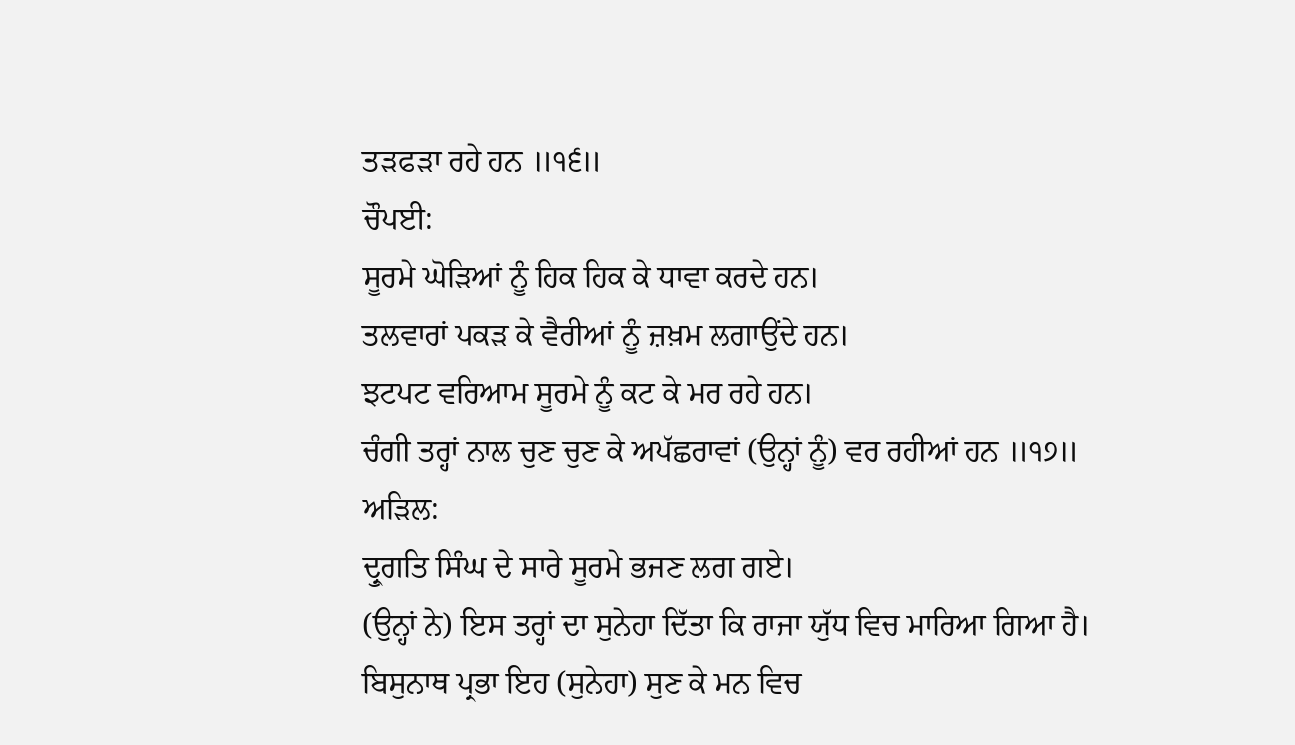ਤੜਫੜਾ ਰਹੇ ਹਨ ॥੧੬॥
ਚੌਪਈ:
ਸੂਰਮੇ ਘੋੜਿਆਂ ਨੂੰ ਹਿਕ ਹਿਕ ਕੇ ਧਾਵਾ ਕਰਦੇ ਹਨ।
ਤਲਵਾਰਾਂ ਪਕੜ ਕੇ ਵੈਰੀਆਂ ਨੂੰ ਜ਼ਖ਼ਮ ਲਗਾਉਂਦੇ ਹਨ।
ਝਟਪਟ ਵਰਿਆਮ ਸੂਰਮੇ ਨੂੰ ਕਟ ਕੇ ਮਰ ਰਹੇ ਹਨ।
ਚੰਗੀ ਤਰ੍ਹਾਂ ਨਾਲ ਚੁਣ ਚੁਣ ਕੇ ਅਪੱਛਰਾਵਾਂ (ਉਨ੍ਹਾਂ ਨੂੰ) ਵਰ ਰਹੀਆਂ ਹਨ ॥੧੭॥
ਅੜਿਲ:
ਦ੍ਰੁਗਤਿ ਸਿੰਘ ਦੇ ਸਾਰੇ ਸੂਰਮੇ ਭਜਣ ਲਗ ਗਏ।
(ਉਨ੍ਹਾਂ ਨੇ) ਇਸ ਤਰ੍ਹਾਂ ਦਾ ਸੁਨੇਹਾ ਦਿੱਤਾ ਕਿ ਰਾਜਾ ਯੁੱਧ ਵਿਚ ਮਾਰਿਆ ਗਿਆ ਹੈ।
ਬਿਸੁਨਾਥ ਪ੍ਰਭਾ ਇਹ (ਸੁਨੇਹਾ) ਸੁਣ ਕੇ ਮਨ ਵਿਚ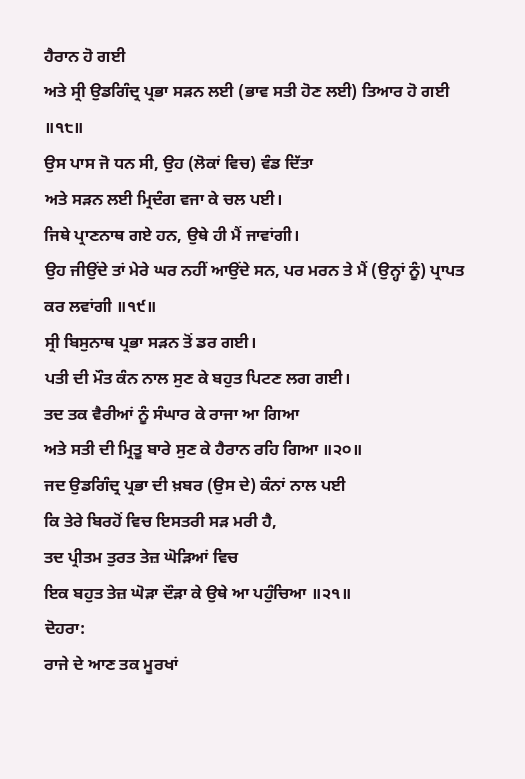ਹੈਰਾਨ ਹੋ ਗਈ
ਅਤੇ ਸ੍ਰੀ ਉਡਗਿੰਦ੍ਰ ਪ੍ਰਭਾ ਸੜਨ ਲਈ (ਭਾਵ ਸਤੀ ਹੋਣ ਲਈ) ਤਿਆਰ ਹੋ ਗਈ ॥੧੮॥
ਉਸ ਪਾਸ ਜੋ ਧਨ ਸੀ, ਉਹ (ਲੋਕਾਂ ਵਿਚ) ਵੰਡ ਦਿੱਤਾ
ਅਤੇ ਸੜਨ ਲਈ ਮ੍ਰਿਦੰਗ ਵਜਾ ਕੇ ਚਲ ਪਈ।
ਜਿਥੇ ਪ੍ਰਾਣਨਾਥ ਗਏ ਹਨ, ਉਥੇ ਹੀ ਮੈਂ ਜਾਵਾਂਗੀ।
ਉਹ ਜੀਉਂਦੇ ਤਾਂ ਮੇਰੇ ਘਰ ਨਹੀਂ ਆਉਂਦੇ ਸਨ, ਪਰ ਮਰਨ ਤੇ ਮੈਂ (ਉਨ੍ਹਾਂ ਨੂੰ) ਪ੍ਰਾਪਤ ਕਰ ਲਵਾਂਗੀ ॥੧੯॥
ਸ੍ਰੀ ਬਿਸੁਨਾਥ ਪ੍ਰਭਾ ਸੜਨ ਤੋਂ ਡਰ ਗਈ।
ਪਤੀ ਦੀ ਮੌਤ ਕੰਨ ਨਾਲ ਸੁਣ ਕੇ ਬਹੁਤ ਪਿਟਣ ਲਗ ਗਈ।
ਤਦ ਤਕ ਵੈਰੀਆਂ ਨੂੰ ਸੰਘਾਰ ਕੇ ਰਾਜਾ ਆ ਗਿਆ
ਅਤੇ ਸਤੀ ਦੀ ਮ੍ਰਿਤੂ ਬਾਰੇ ਸੁਣ ਕੇ ਹੈਰਾਨ ਰਹਿ ਗਿਆ ॥੨੦॥
ਜਦ ਉਡਗਿੰਦ੍ਰ ਪ੍ਰਭਾ ਦੀ ਖ਼ਬਰ (ਉਸ ਦੇ) ਕੰਨਾਂ ਨਾਲ ਪਈ
ਕਿ ਤੇਰੇ ਬਿਰਹੋਂ ਵਿਚ ਇਸਤਰੀ ਸੜ ਮਰੀ ਹੈ,
ਤਦ ਪ੍ਰੀਤਮ ਤੁਰਤ ਤੇਜ਼ ਘੋੜਿਆਂ ਵਿਚ
ਇਕ ਬਹੁਤ ਤੇਜ਼ ਘੋੜਾ ਦੌੜਾ ਕੇ ਉਥੇ ਆ ਪਹੁੰਚਿਆ ॥੨੧॥
ਦੋਹਰਾ:
ਰਾਜੇ ਦੇ ਆਣ ਤਕ ਮੂਰਖਾਂ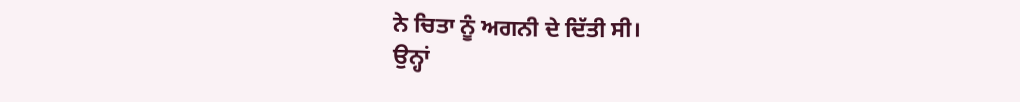ਨੇ ਚਿਤਾ ਨੂੰ ਅਗਨੀ ਦੇ ਦਿੱਤੀ ਸੀ।
ਉਨ੍ਹਾਂ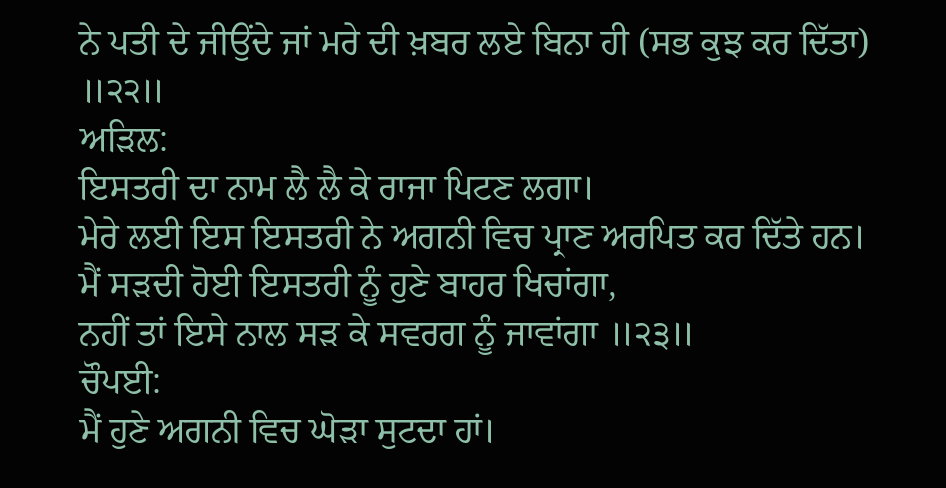ਨੇ ਪਤੀ ਦੇ ਜੀਉਂਦੇ ਜਾਂ ਮਰੇ ਦੀ ਖ਼ਬਰ ਲਏ ਬਿਨਾ ਹੀ (ਸਭ ਕੁਝ ਕਰ ਦਿੱਤਾ) ॥੨੨॥
ਅੜਿਲ:
ਇਸਤਰੀ ਦਾ ਨਾਮ ਲੈ ਲੈ ਕੇ ਰਾਜਾ ਪਿਟਣ ਲਗਾ।
ਮੇਰੇ ਲਈ ਇਸ ਇਸਤਰੀ ਨੇ ਅਗਨੀ ਵਿਚ ਪ੍ਰਾਣ ਅਰਪਿਤ ਕਰ ਦਿੱਤੇ ਹਨ।
ਮੈਂ ਸੜਦੀ ਹੋਈ ਇਸਤਰੀ ਨੂੰ ਹੁਣੇ ਬਾਹਰ ਖਿਚਾਂਗਾ,
ਨਹੀਂ ਤਾਂ ਇਸੇ ਨਾਲ ਸੜ ਕੇ ਸਵਰਗ ਨੂੰ ਜਾਵਾਂਗਾ ॥੨੩॥
ਚੌਪਈ:
ਮੈਂ ਹੁਣੇ ਅਗਨੀ ਵਿਚ ਘੋੜਾ ਸੁਟਦਾ ਹਾਂ।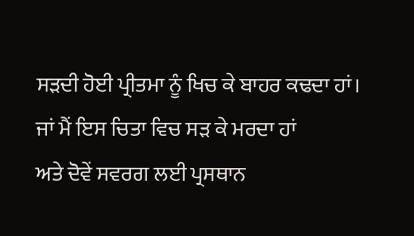ਸੜਦੀ ਹੋਈ ਪ੍ਰੀਤਮਾ ਨੂੰ ਖਿਚ ਕੇ ਬਾਹਰ ਕਢਦਾ ਹਾਂ।
ਜਾਂ ਮੈਂ ਇਸ ਚਿਤਾ ਵਿਚ ਸੜ ਕੇ ਮਰਦਾ ਹਾਂ
ਅਤੇ ਦੋਵੇਂ ਸਵਰਗ ਲਈ ਪ੍ਰਸਥਾਨ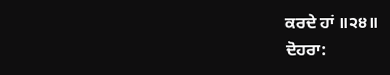ਕਰਦੇ ਹਾਂ ॥੨੪॥
ਦੋਹਰਾ: